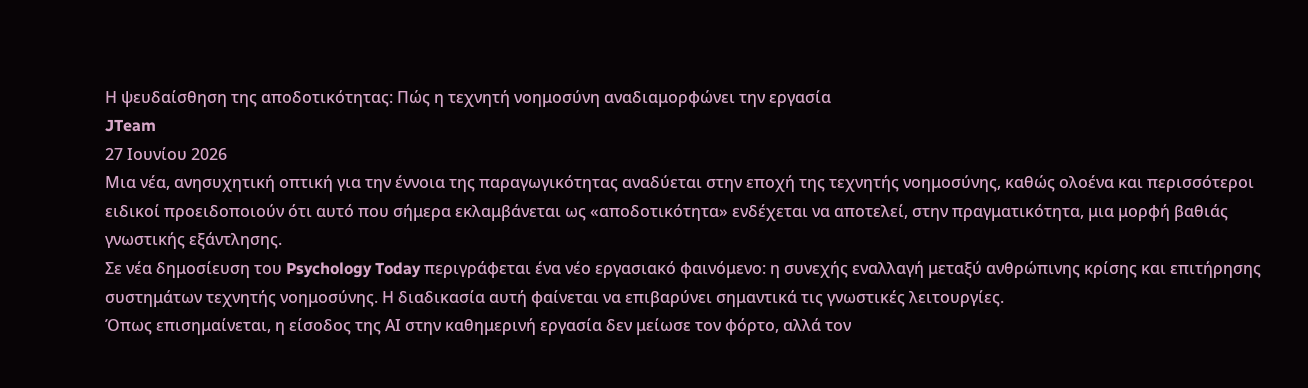Η ψευδαίσθηση της αποδοτικότητας: Πώς η τεχνητή νοημοσύνη αναδιαμορφώνει την εργασία
JTeam
27 Ιουνίου 2026
Μια νέα, ανησυχητική οπτική για την έννοια της παραγωγικότητας αναδύεται στην εποχή της τεχνητής νοημοσύνης, καθώς ολοένα και περισσότεροι ειδικοί προειδοποιούν ότι αυτό που σήμερα εκλαμβάνεται ως «αποδοτικότητα» ενδέχεται να αποτελεί, στην πραγματικότητα, μια μορφή βαθιάς γνωστικής εξάντλησης.
Σε νέα δημοσίευση του Psychology Today περιγράφεται ένα νέο εργασιακό φαινόμενο: η συνεχής εναλλαγή μεταξύ ανθρώπινης κρίσης και επιτήρησης συστημάτων τεχνητής νοημοσύνης. Η διαδικασία αυτή φαίνεται να επιβαρύνει σημαντικά τις γνωστικές λειτουργίες.
Όπως επισημαίνεται, η είσοδος της ΑΙ στην καθημερινή εργασία δεν μείωσε τον φόρτο, αλλά τον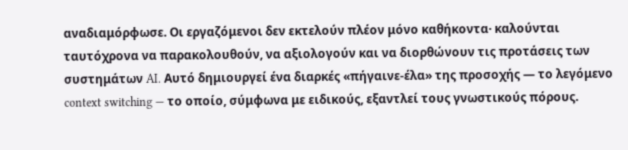αναδιαμόρφωσε. Οι εργαζόμενοι δεν εκτελούν πλέον μόνο καθήκοντα· καλούνται ταυτόχρονα να παρακολουθούν, να αξιολογούν και να διορθώνουν τις προτάσεις των συστημάτων AI. Αυτό δημιουργεί ένα διαρκές «πήγαινε-έλα» της προσοχής — το λεγόμενο context switching — το οποίο, σύμφωνα με ειδικούς, εξαντλεί τους γνωστικούς πόρους.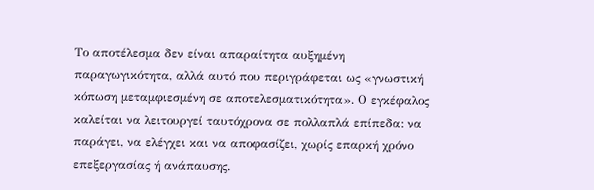Το αποτέλεσμα δεν είναι απαραίτητα αυξημένη παραγωγικότητα, αλλά αυτό που περιγράφεται ως «γνωστική κόπωση μεταμφιεσμένη σε αποτελεσματικότητα». Ο εγκέφαλος καλείται να λειτουργεί ταυτόχρονα σε πολλαπλά επίπεδα: να παράγει, να ελέγχει και να αποφασίζει, χωρίς επαρκή χρόνο επεξεργασίας ή ανάπαυσης.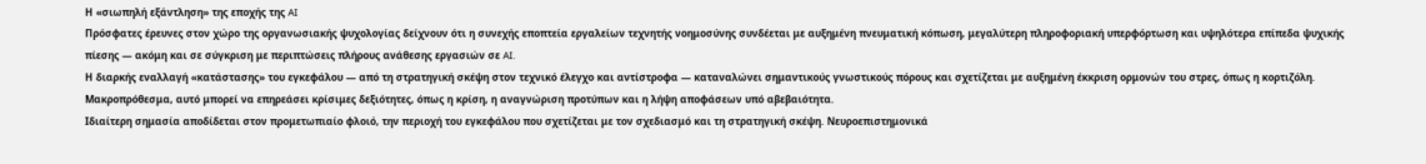Η «σιωπηλή εξάντληση» της εποχής της AI
Πρόσφατες έρευνες στον χώρο της οργανωσιακής ψυχολογίας δείχνουν ότι η συνεχής εποπτεία εργαλείων τεχνητής νοημοσύνης συνδέεται με αυξημένη πνευματική κόπωση, μεγαλύτερη πληροφοριακή υπερφόρτωση και υψηλότερα επίπεδα ψυχικής πίεσης — ακόμη και σε σύγκριση με περιπτώσεις πλήρους ανάθεσης εργασιών σε AI.
Η διαρκής εναλλαγή «κατάστασης» του εγκεφάλου — από τη στρατηγική σκέψη στον τεχνικό έλεγχο και αντίστροφα — καταναλώνει σημαντικούς γνωστικούς πόρους και σχετίζεται με αυξημένη έκκριση ορμονών του στρες, όπως η κορτιζόλη. Μακροπρόθεσμα, αυτό μπορεί να επηρεάσει κρίσιμες δεξιότητες, όπως η κρίση, η αναγνώριση προτύπων και η λήψη αποφάσεων υπό αβεβαιότητα.
Ιδιαίτερη σημασία αποδίδεται στον προμετωπιαίο φλοιό, την περιοχή του εγκεφάλου που σχετίζεται με τον σχεδιασμό και τη στρατηγική σκέψη. Νευροεπιστημονικά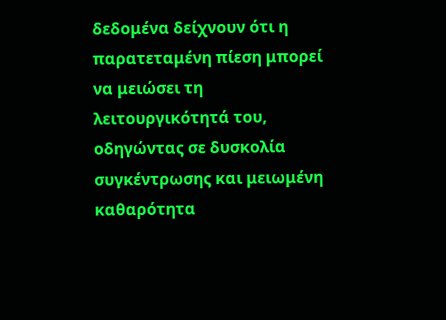δεδομένα δείχνουν ότι η παρατεταμένη πίεση μπορεί να μειώσει τη λειτουργικότητά του, οδηγώντας σε δυσκολία συγκέντρωσης και μειωμένη καθαρότητα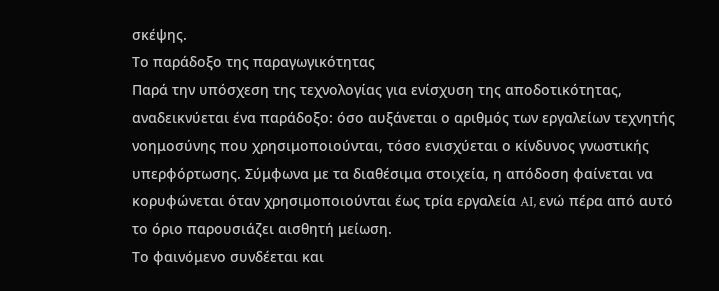σκέψης.
Το παράδοξο της παραγωγικότητας
Παρά την υπόσχεση της τεχνολογίας για ενίσχυση της αποδοτικότητας, αναδεικνύεται ένα παράδοξο: όσο αυξάνεται ο αριθμός των εργαλείων τεχνητής νοημοσύνης που χρησιμοποιούνται, τόσο ενισχύεται ο κίνδυνος γνωστικής υπερφόρτωσης. Σύμφωνα με τα διαθέσιμα στοιχεία, η απόδοση φαίνεται να κορυφώνεται όταν χρησιμοποιούνται έως τρία εργαλεία AI, ενώ πέρα από αυτό το όριο παρουσιάζει αισθητή μείωση.
Το φαινόμενο συνδέεται και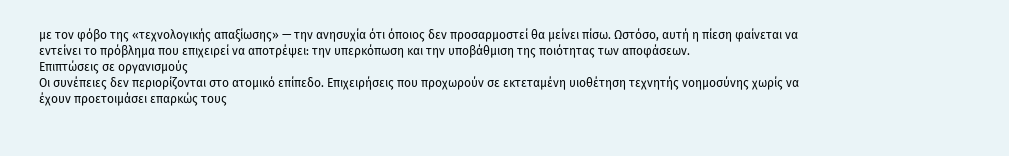με τον φόβο της «τεχνολογικής απαξίωσης» — την ανησυχία ότι όποιος δεν προσαρμοστεί θα μείνει πίσω. Ωστόσο, αυτή η πίεση φαίνεται να εντείνει το πρόβλημα που επιχειρεί να αποτρέψει: την υπερκόπωση και την υποβάθμιση της ποιότητας των αποφάσεων.
Επιπτώσεις σε οργανισμούς
Οι συνέπειες δεν περιορίζονται στο ατομικό επίπεδο. Επιχειρήσεις που προχωρούν σε εκτεταμένη υιοθέτηση τεχνητής νοημοσύνης χωρίς να έχουν προετοιμάσει επαρκώς τους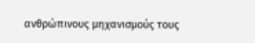ανθρώπινους μηχανισμούς τους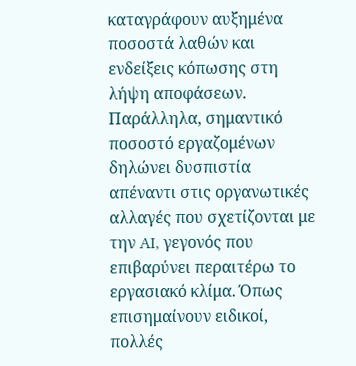καταγράφουν αυξημένα ποσοστά λαθών και ενδείξεις κόπωσης στη λήψη αποφάσεων.
Παράλληλα, σημαντικό ποσοστό εργαζομένων δηλώνει δυσπιστία απέναντι στις οργανωτικές αλλαγές που σχετίζονται με την AI, γεγονός που επιβαρύνει περαιτέρω το εργασιακό κλίμα. Όπως επισημαίνουν ειδικοί, πολλές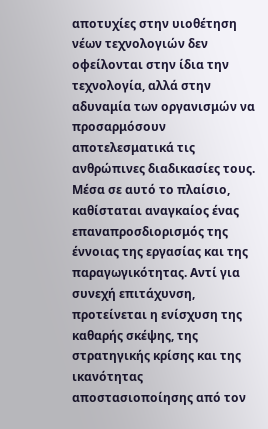αποτυχίες στην υιοθέτηση νέων τεχνολογιών δεν οφείλονται στην ίδια την τεχνολογία, αλλά στην αδυναμία των οργανισμών να προσαρμόσουν αποτελεσματικά τις ανθρώπινες διαδικασίες τους.
Μέσα σε αυτό το πλαίσιο, καθίσταται αναγκαίος ένας επαναπροσδιορισμός της έννοιας της εργασίας και της παραγωγικότητας. Αντί για συνεχή επιτάχυνση, προτείνεται η ενίσχυση της καθαρής σκέψης, της στρατηγικής κρίσης και της ικανότητας αποστασιοποίησης από τον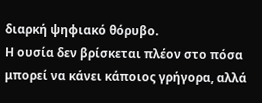διαρκή ψηφιακό θόρυβο.
Η ουσία δεν βρίσκεται πλέον στο πόσα μπορεί να κάνει κάποιος γρήγορα, αλλά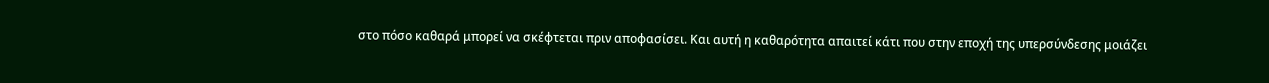στο πόσο καθαρά μπορεί να σκέφτεται πριν αποφασίσει. Και αυτή η καθαρότητα απαιτεί κάτι που στην εποχή της υπερσύνδεσης μοιάζει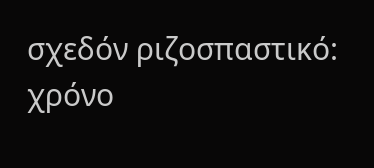σχεδόν ριζοσπαστικό: χρόνο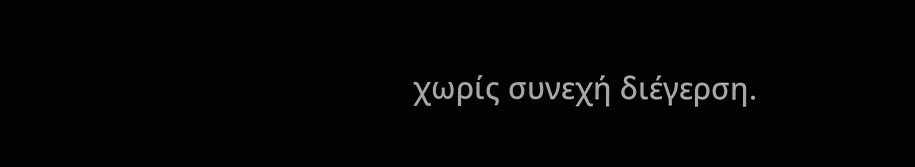χωρίς συνεχή διέγερση.